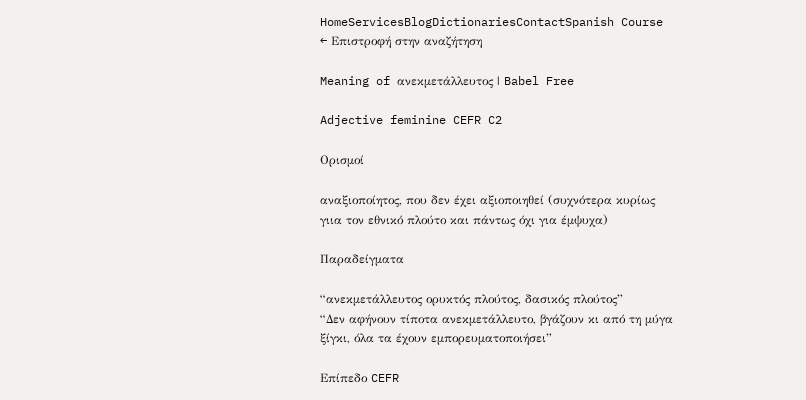HomeServicesBlogDictionariesContactSpanish Course
← Επιστροφή στην αναζήτηση

Meaning of ανεκμετάλλευτος | Babel Free

Adjective feminine CEFR C2

Ορισμοί

αναξιοποίητος, που δεν έχει αξιοποιηθεί (συχνότερα κυρίως γιια τον εθνικό πλούτο και πάντως όχι για έμψυχα)

Παραδείγματα

“ανεκμετάλλευτος ορυκτός πλούτος, δασικός πλούτος”
“Δεν αφήνουν τίποτα ανεκμετάλλευτο, βγάζουν κι από τη μύγα ξίγκι, όλα τα έχουν εμπορευματοποιήσει”

Επίπεδο CEFR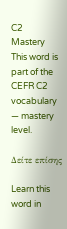C2
Mastery
This word is part of the CEFR C2 vocabulary — mastery level.

Δείτε επίσης

Learn this word in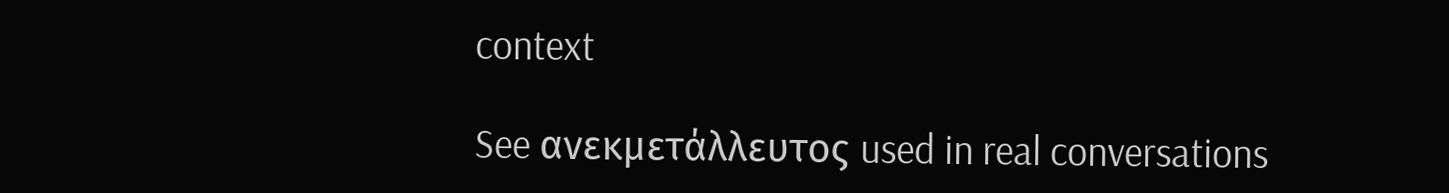context

See ανεκμετάλλευτος used in real conversations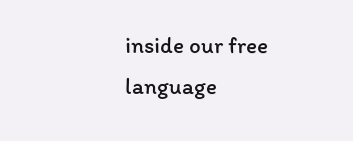inside our free language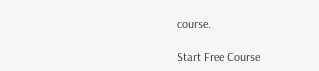course.

Start Free Course